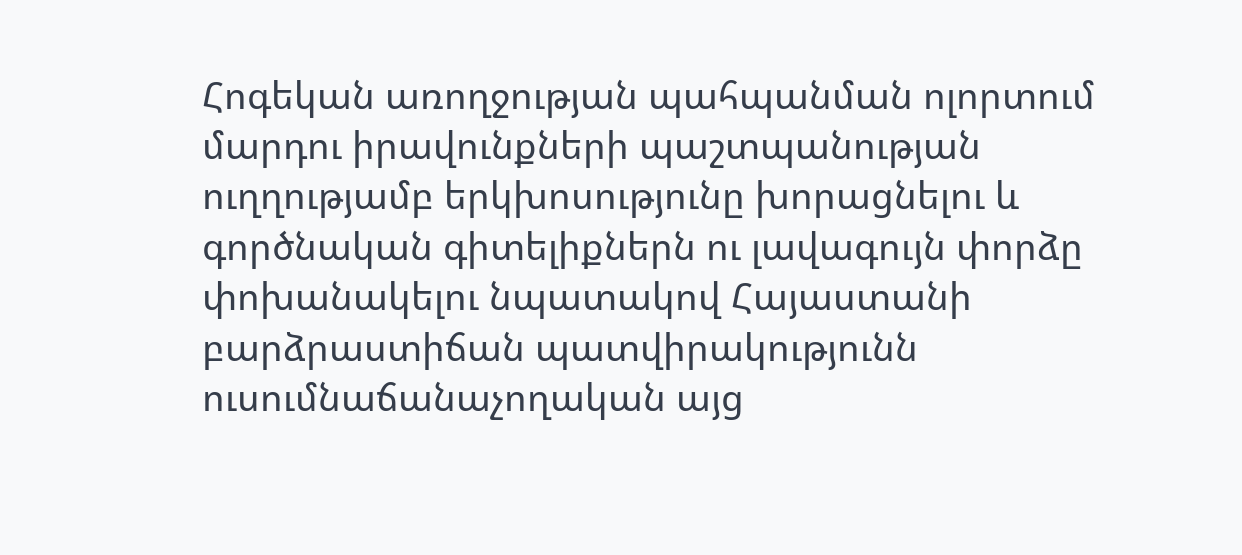Հոգեկան առողջության պահպանման ոլորտում մարդու իրավունքների պաշտպանության ուղղությամբ երկխոսությունը խորացնելու և գործնական գիտելիքներն ու լավագույն փորձը փոխանակելու նպատակով Հայաստանի բարձրաստիճան պատվիրակությունն ուսումնաճանաչողական այց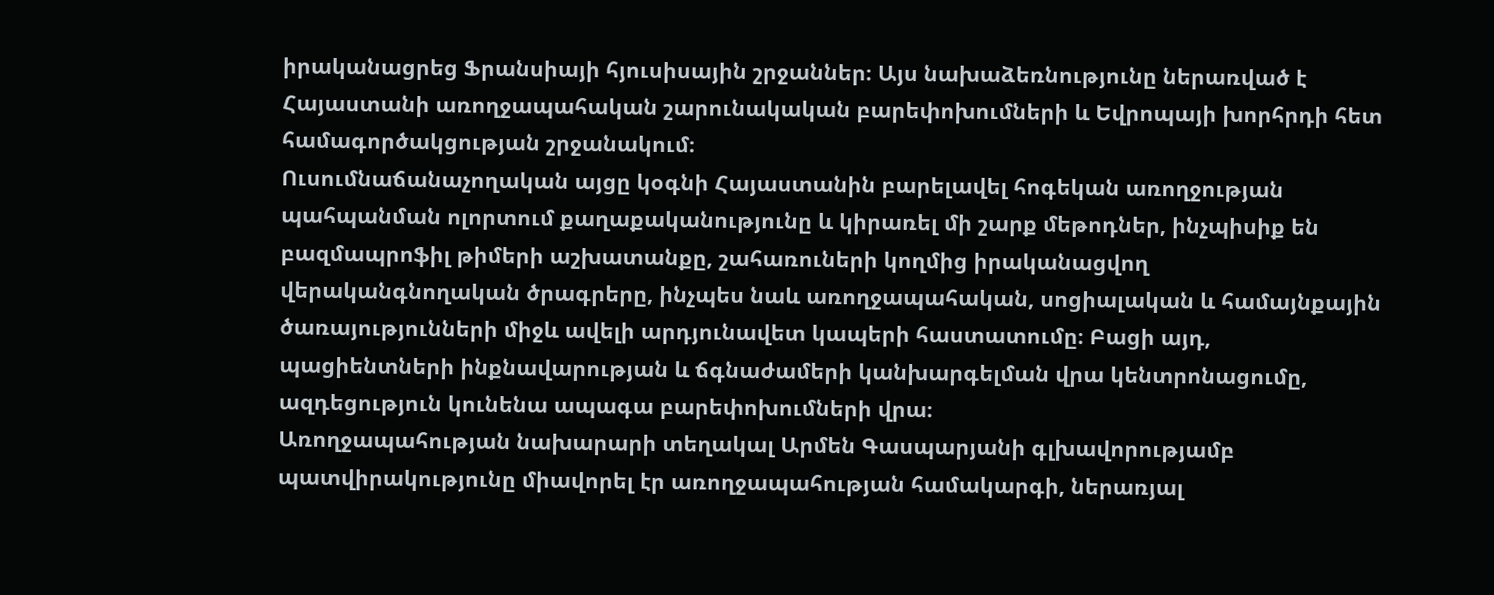իրականացրեց Ֆրանսիայի հյուսիսային շրջաններ։ Այս նախաձեռնությունը ներառված է Հայաստանի առողջապահական շարունակական բարեփոխումների և Եվրոպայի խորհրդի հետ համագործակցության շրջանակում։
Ուսումնաճանաչողական այցը կօգնի Հայաստանին բարելավել հոգեկան առողջության պահպանման ոլորտում քաղաքականությունը և կիրառել մի շարք մեթոդներ, ինչպիսիք են բազմապրոֆիլ թիմերի աշխատանքը, շահառուների կողմից իրականացվող վերականգնողական ծրագրերը, ինչպես նաև առողջապահական, սոցիալական և համայնքային ծառայությունների միջև ավելի արդյունավետ կապերի հաստատումը։ Բացի այդ, պացիենտների ինքնավարության և ճգնաժամերի կանխարգելման վրա կենտրոնացումը, ազդեցություն կունենա ապագա բարեփոխումների վրա։
Առողջապահության նախարարի տեղակալ Արմեն Գասպարյանի գլխավորությամբ պատվիրակությունը միավորել էր առողջապահության համակարգի, ներառյալ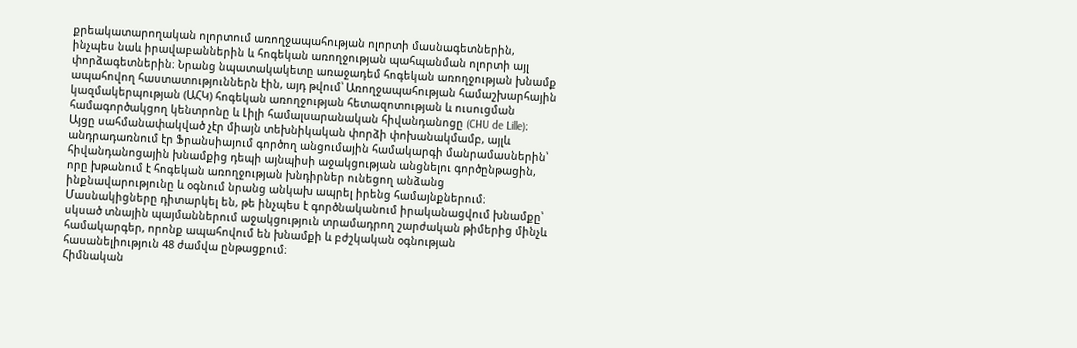քրեակատարողական ոլորտում առողջապահության ոլորտի մասնագետներին, ինչպես նաև իրավաբաններին և հոգեկան առողջության պահպանման ոլորտի այլ փորձագետներին։ Նրանց նպատակակետը առաջադեմ հոգեկան առողջության խնամք ապահովող հաստատություններն էին, այդ թվում՝ Առողջապահության համաշխարհային կազմակերպության (ԱՀԿ) հոգեկան առողջության հետազոտության և ուսուցման համագործակցող կենտրոնը և Լիլի համալսարանական հիվանդանոցը (CHU de Lille)։
Այցը սահմանափակված չէր միայն տեխնիկական փորձի փոխանակմամբ, այլև անդրադառնում էր Ֆրանսիայում գործող անցումային համակարգի մանրամասներին՝ հիվանդանոցային խնամքից դեպի այնպիսի աջակցության անցնելու գործընթացին, որը խթանում է հոգեկան առողջության խնդիրներ ունեցող անձանց ինքնավարությունը և օգնում նրանց անկախ ապրել իրենց համայնքներում։
Մասնակիցները դիտարկել են, թե ինչպես է գործնականում իրականացվում խնամքը՝ սկսած տնային պայմաններում աջակցություն տրամադրող շարժական թիմերից մինչև համակարգեր, որոնք ապահովում են խնամքի և բժշկական օգնության հասանելիություն 48 ժամվա ընթացքում։
Հիմնական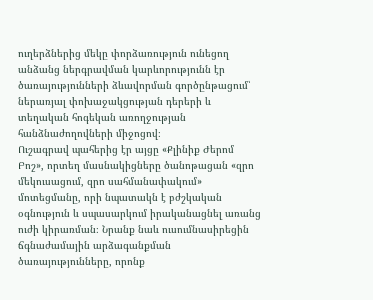ուղերձներից մեկը փորձառություն ունեցող անձանց ներգրավման կարևորությունն էր ծառայությունների ձևավորման գործընթացում՝ ներառյալ փոխաջակցության դերերի և տեղական հոգեկան առողջության հանձնաժողովների միջոցով։
Ուշագրավ պահերից էր այցը «Քլինիք Ժերոմ Բոշ», որտեղ մասնակիցները ծանոթացան «զրո մեկուսացում, զրո սահմանափակում» մոտեցմանը, որի նպատակն է բժշկական օգնություն և սպասարկում իրականացնել առանց ուժի կիրառման։ Նրանք նաև ուսումնասիրեցին ճգնաժամային արձագանքման ծառայությունները, որոնք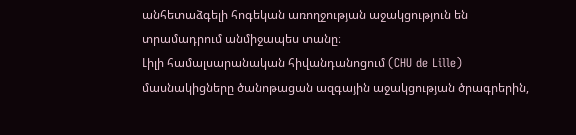անհետաձգելի հոգեկան առողջության աջակցություն են տրամադրում անմիջապես տանը։
Լիլի համալսարանական հիվանդանոցում (CHU de Lille) մասնակիցները ծանոթացան ազգային աջակցության ծրագրերին,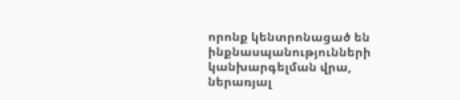որոնք կենտրոնացած են ինքնասպանությունների կանխարգելման վրա, ներառյալ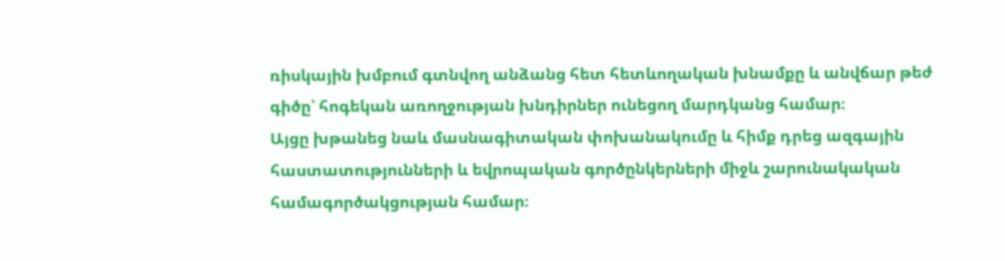ռիսկային խմբում գտնվող անձանց հետ հետևողական խնամքը և անվճար թեժ գիծը՝ հոգեկան առողջության խնդիրներ ունեցող մարդկանց համար։
Այցը խթանեց նաև մասնագիտական փոխանակումը և հիմք դրեց ազգային հաստատությունների և եվրոպական գործընկերների միջև շարունակական համագործակցության համար։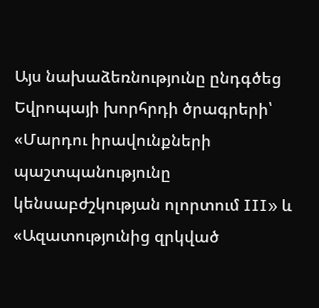Այս նախաձեռնությունը ընդգծեց Եվրոպայի խորհրդի ծրագրերի՝ «Մարդու իրավունքների պաշտպանությունը կենսաբժշկության ոլորտում III» և «Ազատությունից զրկված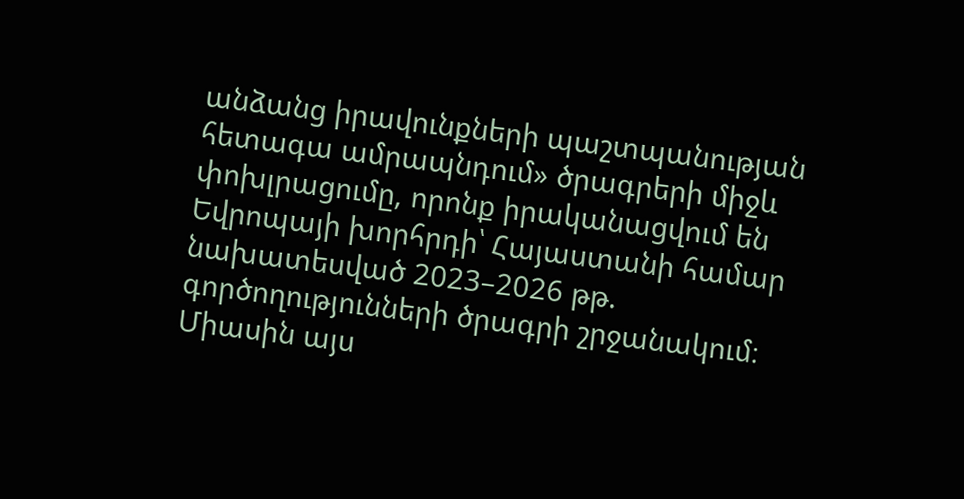անձանց իրավունքների պաշտպանության հետագա ամրապնդում» ծրագրերի միջև փոխլրացումը, որոնք իրականացվում են Եվրոպայի խորհրդի՝ Հայաստանի համար նախատեսված 2023–2026 թթ. գործողությունների ծրագրի շրջանակում։ Միասին այս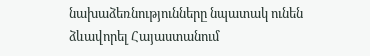նախաձեռնությունները նպատակ ունեն ձևավորել Հայաստանում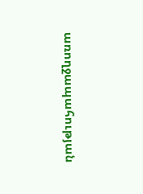առողջապահության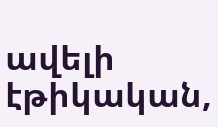ավելի էթիկական,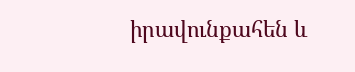իրավունքահեն և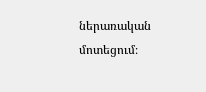ներառական մոտեցում։